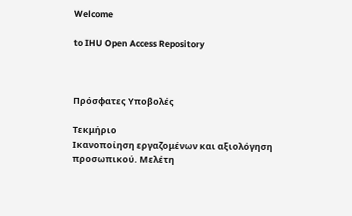Welcome

to IHU Open Access Repository



Πρόσφατες Υποβολές

Τεκμήριο
Ικανοποίηση εργαζομένων και αξιολόγηση προσωπικού. Μελέτη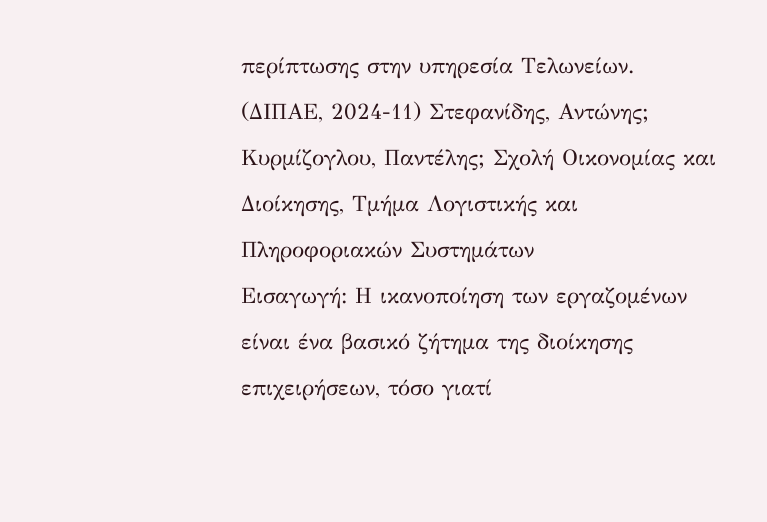περίπτωσης στην υπηρεσία Τελωνείων.
(ΔΙΠΑΕ, 2024-11) Στεφανίδης, Αντώνης; Κυρμίζογλου, Παντέλης; Σχολή Οικονομίας και Διοίκησης, Τμήμα Λογιστικής και Πληροφοριακών Συστημάτων
Εισαγωγή: Η ικανοποίηση των εργαζομένων είναι ένα βασικό ζήτημα της διοίκησης επιχειρήσεων, τόσο γιατί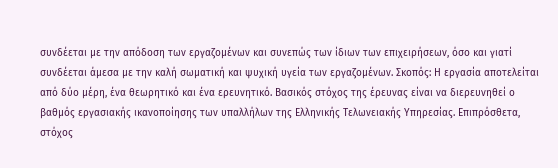συνδέεται με την απόδοση των εργαζομένων και συνεπώς των ίδιων των επιχειρήσεων, όσο και γιατί συνδέεται άμεσα με την καλή σωματική και ψυχική υγεία των εργαζομένων. Σκοπός: Η εργασία αποτελείται από δύο μέρη, ένα θεωρητικό και ένα ερευνητικό. Βασικός στόχος της έρευνας είναι να διερευνηθεί ο βαθμός εργασιακής ικανοποίησης των υπαλλήλων της Ελληνικής Τελωνειακής Υπηρεσίας. Επιπρόσθετα, στόχος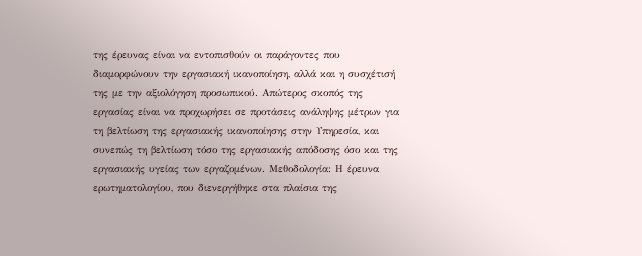της έρευνας είναι να εντοπισθούν οι παράγοντες που διαμορφώνουν την εργασιακή ικανοποίηση, αλλά και η συσχέτισή της με την αξιολόγηση προσωπικού. Απώτερος σκοπός της εργασίας είναι να προχωρήσει σε προτάσεις ανάληψης μέτρων για τη βελτίωση της εργασιακής ικανοποίησης στην Υπηρεσία, και συνεπώς τη βελτίωση τόσο της εργασιακής απόδοσης όσο και της εργασιακής υγείας των εργαζομένων. Μεθοδολογία: Η έρευνα ερωτηματολογίου, που διενεργήθηκε στα πλαίσια της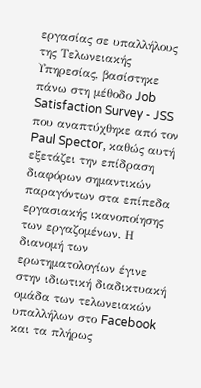εργασίας σε υπαλλήλους της Τελωνειακής Υπηρεσίας, βασίστηκε πάνω στη μέθοδο Job Satisfaction Survey - JSS που αναπτύχθηκε από τον Paul Spector, καθώς αυτή εξετάζει την επίδραση διαφόρων σημαντικών παραγόντων στα επίπεδα εργασιακής ικανοποίησης των εργαζομένων. Η διανομή των ερωτηματολογίων έγινε στην ιδιωτική διαδικτυακή ομάδα των τελωνειακών υπαλλήλων στο Facebook και τα πλήρως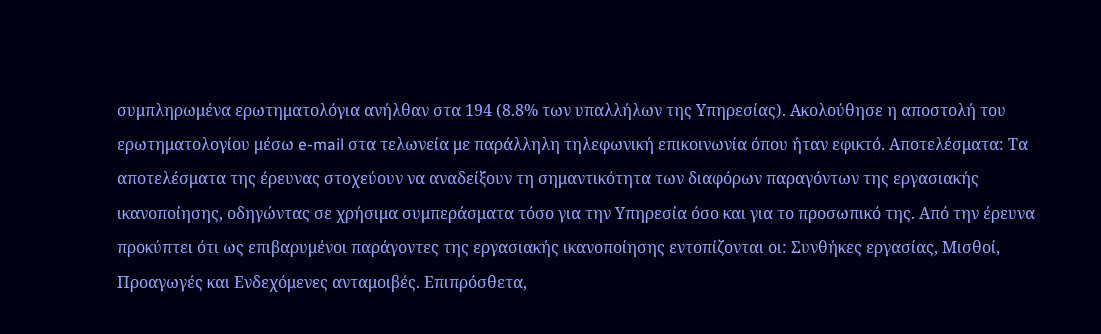συμπληρωμένα ερωτηματολόγια ανήλθαν στα 194 (8.8% των υπαλλήλων της Υπηρεσίας). Ακολούθησε η αποστολή του ερωτηματολογίου μέσω e-mail στα τελωνεία με παράλληλη τηλεφωνική επικοινωνία όπου ήταν εφικτό. Αποτελέσματα: Τα αποτελέσματα της έρευνας στοχεύουν να αναδείξουν τη σημαντικότητα των διαφόρων παραγόντων της εργασιακής ικανοποίησης, οδηγώντας σε χρήσιμα συμπεράσματα τόσο για την Υπηρεσία όσο και για το προσωπικό της. Από την έρευνα προκύπτει ότι ως επιβαρυμένοι παράγοντες της εργασιακής ικανοποίησης εντοπίζονται οι: Συνθήκες εργασίας, Μισθοί, Προαγωγές και Ενδεχόμενες ανταμοιβές. Επιπρόσθετα,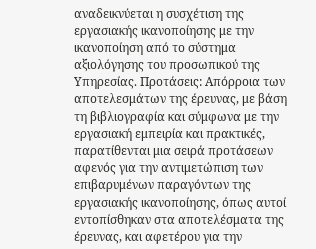αναδεικνύεται η συσχέτιση της εργασιακής ικανοποίησης με την ικανοποίηση από το σύστημα αξιολόγησης του προσωπικού της Υπηρεσίας. Προτάσεις: Απόρροια των αποτελεσμάτων της έρευνας, με βάση τη βιβλιογραφία και σύμφωνα με την εργασιακή εμπειρία και πρακτικές, παρατίθενται μια σειρά προτάσεων αφενός για την αντιμετώπιση των επιβαρυμένων παραγόντων της εργασιακής ικανοποίησης, όπως αυτοί εντοπίσθηκαν στα αποτελέσματα της έρευνας, και αφετέρου για την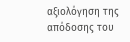αξιολόγηση της απόδοσης του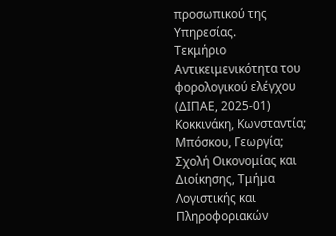προσωπικού της Υπηρεσίας.
Τεκμήριο
Αντικειμενικότητα του φορολογικού ελέγχου
(ΔΙΠΑΕ, 2025-01) Κοκκινάκη, Κωνσταντία; Μπόσκου, Γεωργία; Σχολή Οικονομίας και Διοίκησης, Τμήμα Λογιστικής και Πληροφοριακών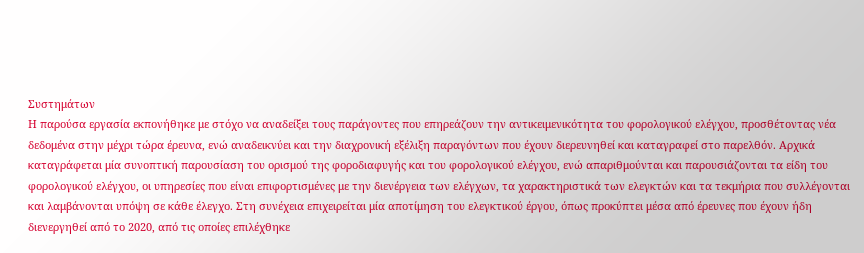Συστημάτων
Η παρούσα εργασία εκπονήθηκε με στόχο να αναδείξει τους παράγοντες που επηρεάζουν την αντικειμενικότητα του φορολογικού ελέγχου, προσθέτοντας νέα δεδομένα στην μέχρι τώρα έρευνα, ενώ αναδεικνύει και την διαχρονική εξέλιξη παραγόντων που έχουν διερευνηθεί και καταγραφεί στο παρελθόν. Αρχικά καταγράφεται μία συνοπτική παρουσίαση του ορισμού της φοροδιαφυγής και του φορολογικού ελέγχου, ενώ απαριθμούνται και παρουσιάζονται τα είδη του φορολογικού ελέγχου, οι υπηρεσίες που είναι επιφορτισμένες με την διενέργεια των ελέγχων, τα χαρακτηριστικά των ελεγκτών και τα τεκμήρια που συλλέγονται και λαμβάνονται υπόψη σε κάθε έλεγχο. Στη συνέχεια επιχειρείται μία αποτίμηση του ελεγκτικού έργου, όπως προκύπτει μέσα από έρευνες που έχουν ήδη διενεργηθεί από το 2020, από τις οποίες επιλέχθηκε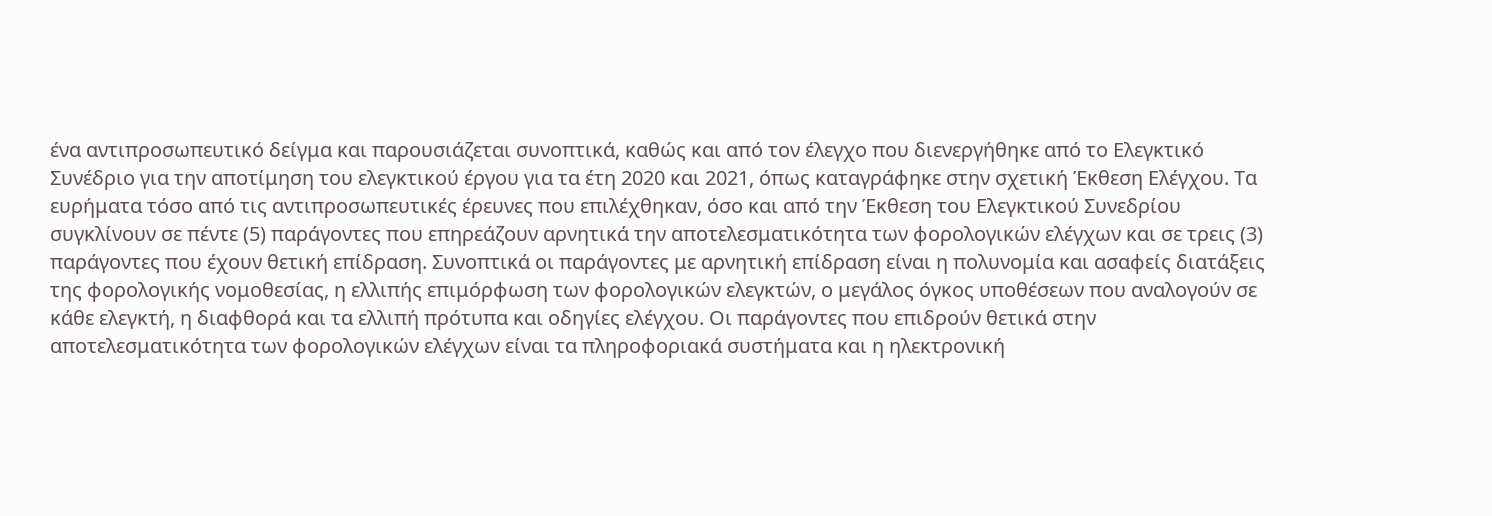ένα αντιπροσωπευτικό δείγμα και παρουσιάζεται συνοπτικά, καθώς και από τον έλεγχο που διενεργήθηκε από το Ελεγκτικό Συνέδριο για την αποτίμηση του ελεγκτικού έργου για τα έτη 2020 και 2021, όπως καταγράφηκε στην σχετική Έκθεση Ελέγχου. Τα ευρήματα τόσο από τις αντιπροσωπευτικές έρευνες που επιλέχθηκαν, όσο και από την Έκθεση του Ελεγκτικού Συνεδρίου συγκλίνουν σε πέντε (5) παράγοντες που επηρεάζουν αρνητικά την αποτελεσματικότητα των φορολογικών ελέγχων και σε τρεις (3) παράγοντες που έχουν θετική επίδραση. Συνοπτικά οι παράγοντες με αρνητική επίδραση είναι η πολυνομία και ασαφείς διατάξεις της φορολογικής νομοθεσίας, η ελλιπής επιμόρφωση των φορολογικών ελεγκτών, ο μεγάλος όγκος υποθέσεων που αναλογούν σε κάθε ελεγκτή, η διαφθορά και τα ελλιπή πρότυπα και οδηγίες ελέγχου. Οι παράγοντες που επιδρούν θετικά στην αποτελεσματικότητα των φορολογικών ελέγχων είναι τα πληροφοριακά συστήματα και η ηλεκτρονική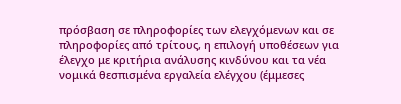πρόσβαση σε πληροφορίες των ελεγχόμενων και σε πληροφορίες από τρίτους, η επιλογή υποθέσεων για έλεγχο με κριτήρια ανάλυσης κινδύνου και τα νέα νομικά θεσπισμένα εργαλεία ελέγχου (έμμεσες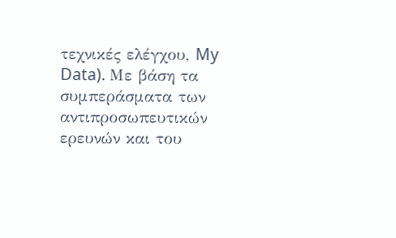τεχνικές ελέγχου, My Data). Με βάση τα συμπεράσματα των αντιπροσωπευτικών ερευνών και του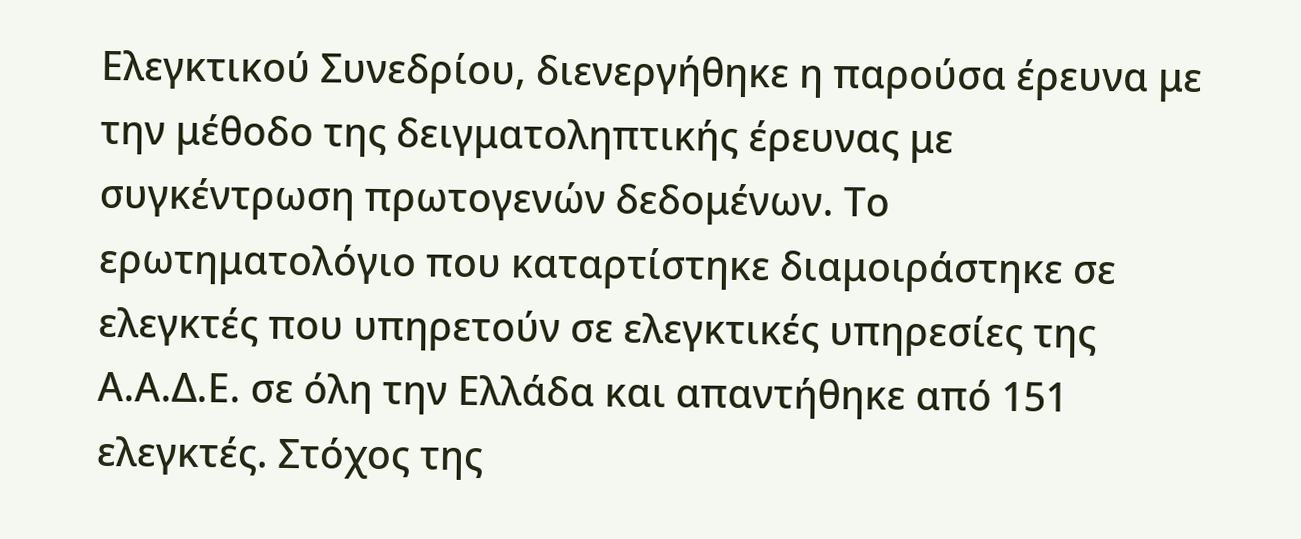Ελεγκτικού Συνεδρίου, διενεργήθηκε η παρούσα έρευνα με την μέθοδο της δειγματοληπτικής έρευνας με συγκέντρωση πρωτογενών δεδομένων. Το ερωτηματολόγιο που καταρτίστηκε διαμοιράστηκε σε ελεγκτές που υπηρετούν σε ελεγκτικές υπηρεσίες της Α.Α.Δ.Ε. σε όλη την Ελλάδα και απαντήθηκε από 151 ελεγκτές. Στόχος της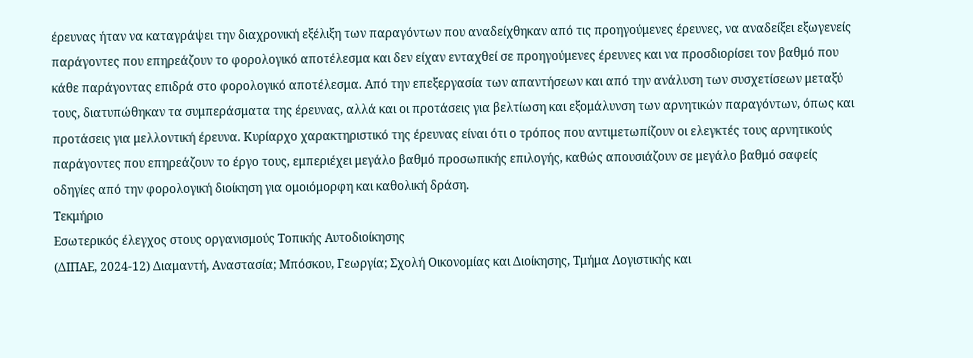έρευνας ήταν να καταγράψει την διαχρονική εξέλιξη των παραγόντων που αναδείχθηκαν από τις προηγούμενες έρευνες, να αναδείξει εξωγενείς παράγοντες που επηρεάζουν το φορολογικό αποτέλεσμα και δεν είχαν ενταχθεί σε προηγούμενες έρευνες και να προσδιορίσει τον βαθμό που κάθε παράγοντας επιδρά στο φορολογικό αποτέλεσμα. Από την επεξεργασία των απαντήσεων και από την ανάλυση των συσχετίσεων μεταξύ τους, διατυπώθηκαν τα συμπεράσματα της έρευνας, αλλά και οι προτάσεις για βελτίωση και εξομάλυνση των αρνητικών παραγόντων, όπως και προτάσεις για μελλοντική έρευνα. Κυρίαρχο χαρακτηριστικό της έρευνας είναι ότι ο τρόπος που αντιμετωπίζουν οι ελεγκτές τους αρνητικούς παράγοντες που επηρεάζουν το έργο τους, εμπεριέχει μεγάλο βαθμό προσωπικής επιλογής, καθώς απουσιάζουν σε μεγάλο βαθμό σαφείς οδηγίες από την φορολογική διοίκηση για ομοιόμορφη και καθολική δράση.
Τεκμήριο
Εσωτερικός έλεγχος στους οργανισμούς Τοπικής Αυτοδιοίκησης
(ΔΙΠΑΕ, 2024-12) Διαμαντή, Αναστασία; Μπόσκου, Γεωργία; Σχολή Οικονομίας και Διοίκησης, Τμήμα Λογιστικής και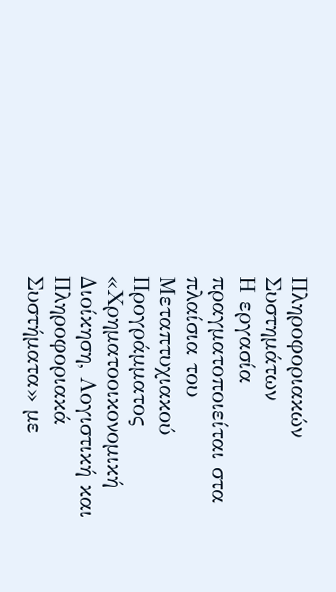Πληροφοριακών Συστημάτων
Η εργασία πραγματοποιείται στα πλαίσια του Μεταπτυχιακού Προγράμματος «Χρηματοοικονομική Διοίκηση, Λογιστική και Πληροφοριακά Συστήματα» με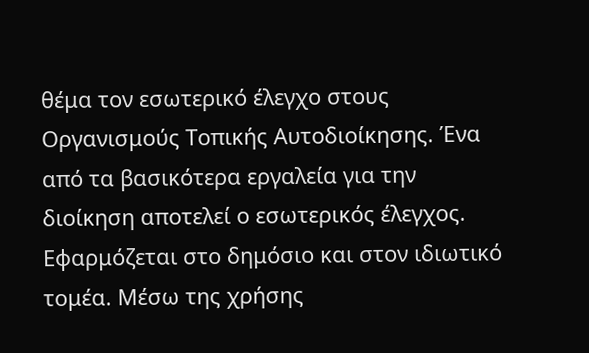θέμα τον εσωτερικό έλεγχο στους Οργανισμούς Τοπικής Αυτοδιοίκησης. Ένα από τα βασικότερα εργαλεία για την διοίκηση αποτελεί ο εσωτερικός έλεγχος. Εφαρμόζεται στο δημόσιο και στον ιδιωτικό τομέα. Μέσω της χρήσης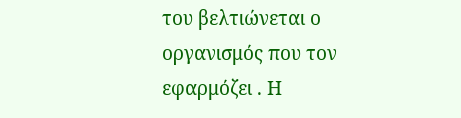του βελτιώνεται ο οργανισμός που τον εφαρμόζει . Η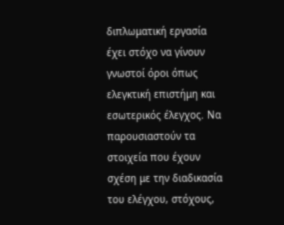διπλωματική εργασία έχει στόχο να γίνουν γνωστοί όροι όπως ελεγκτική επιστήμη και εσωτερικός έλεγχος. Να παρουσιαστούν τα στοιχεία που έχουν σχέση με την διαδικασία του ελέγχου, στόχους,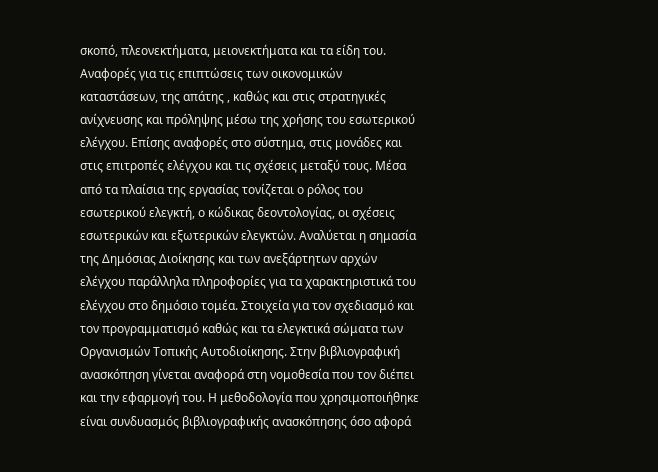σκοπό, πλεονεκτήματα, μειονεκτήματα και τα είδη του. Αναφορές για τις επιπτώσεις των οικονομικών καταστάσεων, της απάτης , καθώς και στις στρατηγικές ανίχνευσης και πρόληψης μέσω της χρήσης του εσωτερικού ελέγχου. Επίσης αναφορές στο σύστημα, στις μονάδες και στις επιτροπές ελέγχου και τις σχέσεις μεταξύ τους. Μέσα από τα πλαίσια της εργασίας τονίζεται ο ρόλος του εσωτερικού ελεγκτή, ο κώδικας δεοντολογίας, οι σχέσεις εσωτερικών και εξωτερικών ελεγκτών. Αναλύεται η σημασία της Δημόσιας Διοίκησης και των ανεξάρτητων αρχών ελέγχου παράλληλα πληροφορίες για τα χαρακτηριστικά του ελέγχου στο δημόσιο τομέα. Στοιχεία για τον σχεδιασμό και τον προγραμματισμό καθώς και τα ελεγκτικά σώματα των Οργανισμών Τοπικής Αυτοδιοίκησης. Στην βιβλιογραφική ανασκόπηση γίνεται αναφορά στη νομοθεσία που τον διέπει και την εφαρμογή του. Η μεθοδολογία που χρησιμοποιήθηκε είναι συνδυασμός βιβλιογραφικής ανασκόπησης όσο αφορά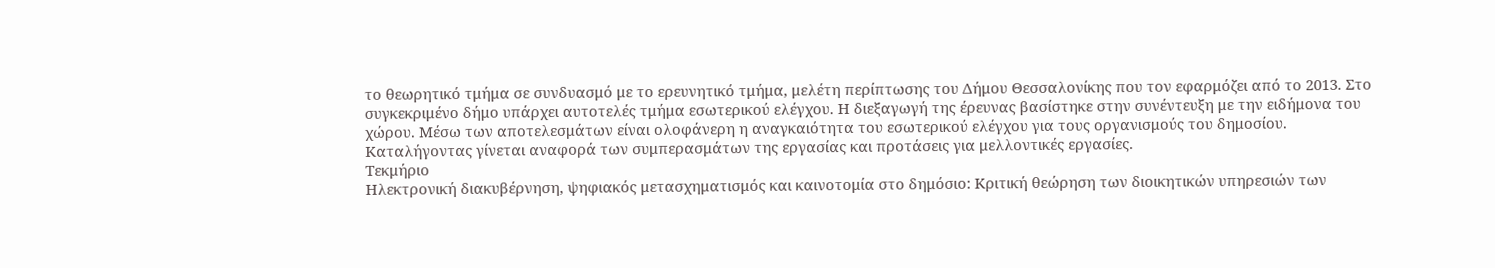το θεωρητικό τμήμα σε συνδυασμό με το ερευνητικό τμήμα, μελέτη περίπτωσης του Δήμου Θεσσαλονίκης που τον εφαρμόζει από το 2013. Στο συγκεκριμένο δήμο υπάρχει αυτοτελές τμήμα εσωτερικού ελέγχου. Η διεξαγωγή της έρευνας βασίστηκε στην συνέντευξη με την ειδήμονα του χώρου. Μέσω των αποτελεσμάτων είναι ολοφάνερη η αναγκαιότητα του εσωτερικού ελέγχου για τους οργανισμούς του δημοσίου. Καταλήγοντας γίνεται αναφορά των συμπερασμάτων της εργασίας και προτάσεις για μελλοντικές εργασίες.
Τεκμήριο
Ηλεκτρονική διακυβέρνηση, ψηφιακός μετασχηματισμός και καινοτομία στο δημόσιο: Κριτική θεώρηση των διοικητικών υπηρεσιών των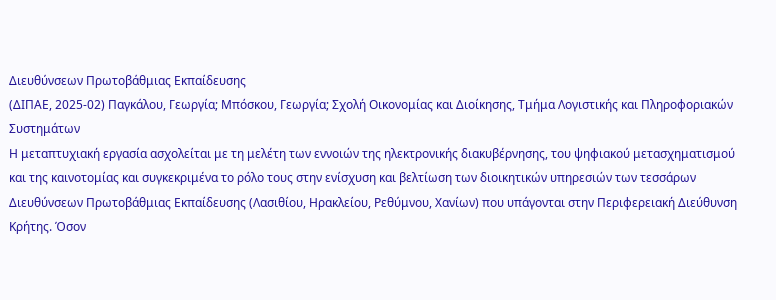Διευθύνσεων Πρωτοβάθμιας Εκπαίδευσης
(ΔΙΠΑΕ, 2025-02) Παγκάλου, Γεωργία; Μπόσκου, Γεωργία; Σχολή Οικονομίας και Διοίκησης, Τμήμα Λογιστικής και Πληροφοριακών Συστημάτων
Η μεταπτυχιακή εργασία ασχολείται με τη μελέτη των εννοιών της ηλεκτρονικής διακυβέρνησης, του ψηφιακού μετασχηματισμού και της καινοτομίας και συγκεκριμένα το ρόλο τους στην ενίσχυση και βελτίωση των διοικητικών υπηρεσιών των τεσσάρων Διευθύνσεων Πρωτοβάθμιας Εκπαίδευσης (Λασιθίου, Ηρακλείου, Ρεθύμνου, Χανίων) που υπάγονται στην Περιφερειακή Διεύθυνση Κρήτης. Όσον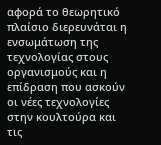αφορά το θεωρητικό πλαίσιο διερευνάται η ενσωμάτωση της τεχνολογίας στους οργανισμούς και η επίδραση που ασκούν οι νέες τεχνολογίες στην κουλτούρα και τις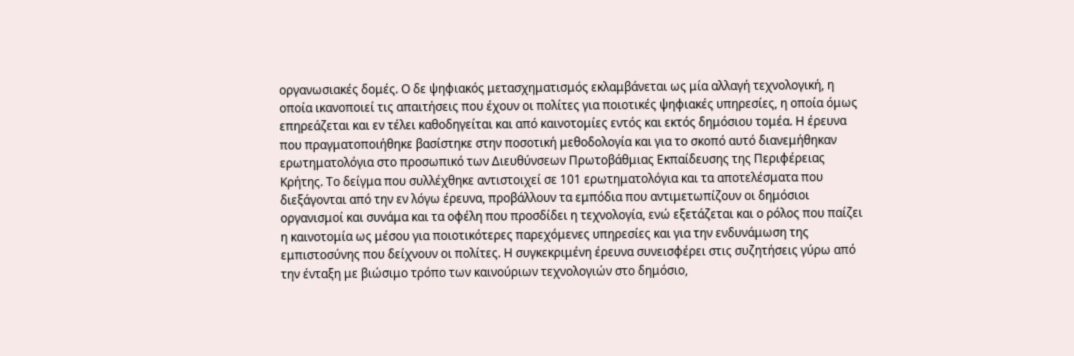οργανωσιακές δομές. Ο δε ψηφιακός μετασχηματισμός εκλαμβάνεται ως μία αλλαγή τεχνολογική, η οποία ικανοποιεί τις απαιτήσεις που έχουν οι πολίτες για ποιοτικές ψηφιακές υπηρεσίες, η οποία όμως επηρεάζεται και εν τέλει καθοδηγείται και από καινοτομίες εντός και εκτός δημόσιου τομέα. Η έρευνα που πραγματοποιήθηκε βασίστηκε στην ποσοτική μεθοδολογία και για το σκοπό αυτό διανεμήθηκαν ερωτηματολόγια στο προσωπικό των Διευθύνσεων Πρωτοβάθμιας Εκπαίδευσης της Περιφέρειας Κρήτης. Το δείγμα που συλλέχθηκε αντιστοιχεί σε 101 ερωτηματολόγια και τα αποτελέσματα που διεξάγονται από την εν λόγω έρευνα, προβάλλουν τα εμπόδια που αντιμετωπίζουν οι δημόσιοι οργανισμοί και συνάμα και τα οφέλη που προσδίδει η τεχνολογία, ενώ εξετάζεται και ο ρόλος που παίζει η καινοτομία ως μέσου για ποιοτικότερες παρεχόμενες υπηρεσίες και για την ενδυνάμωση της εμπιστοσύνης που δείχνουν οι πολίτες. Η συγκεκριμένη έρευνα συνεισφέρει στις συζητήσεις γύρω από την ένταξη με βιώσιμο τρόπο των καινούριων τεχνολογιών στο δημόσιο,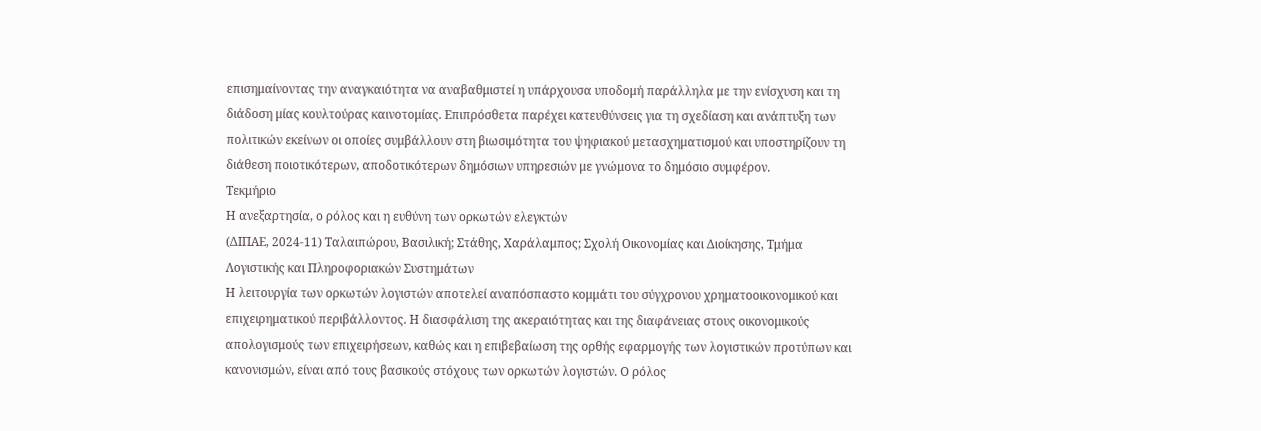επισημαίνοντας την αναγκαιότητα να αναβαθμιστεί η υπάρχουσα υποδομή παράλληλα με την ενίσχυση και τη διάδοση μίας κουλτούρας καινοτομίας. Επιπρόσθετα παρέχει κατευθύνσεις για τη σχεδίαση και ανάπτυξη των πολιτικών εκείνων οι οποίες συμβάλλουν στη βιωσιμότητα του ψηφιακού μετασχηματισμού και υποστηρίζουν τη διάθεση ποιοτικότερων, αποδοτικότερων δημόσιων υπηρεσιών με γνώμονα το δημόσιο συμφέρον.
Τεκμήριο
Η ανεξαρτησία, ο ρόλος και η ευθύνη των ορκωτών ελεγκτών
(ΔΙΠΑΕ, 2024-11) Ταλαιπώρου, Βασιλική; Στάθης, Χαράλαμπος; Σχολή Οικονομίας και Διοίκησης, Τμήμα Λογιστικής και Πληροφοριακών Συστημάτων
Η λειτουργία των ορκωτών λογιστών αποτελεί αναπόσπαστο κομμάτι του σύγχρονου χρηματοοικονομικού και επιχειρηματικού περιβάλλοντος. Η διασφάλιση της ακεραιότητας και της διαφάνειας στους οικονομικούς απολογισμούς των επιχειρήσεων, καθώς και η επιβεβαίωση της ορθής εφαρμογής των λογιστικών προτύπων και κανονισμών, είναι από τους βασικούς στόχους των ορκωτών λογιστών. Ο ρόλος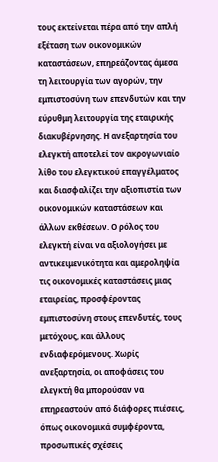τους εκτείνεται πέρα από την απλή εξέταση των οικονομικών καταστάσεων, επηρεάζοντας άμεσα τη λειτουργία των αγορών, την εμπιστοσύνη των επενδυτών και την εύρυθμη λειτουργία της εταιρικής διακυβέρνησης. Η ανεξαρτησία του ελεγκτή αποτελεί τον ακρογωνιαίο λίθο του ελεγκτικού επαγγέλματος και διασφαλίζει την αξιοπιστία των οικονομικών καταστάσεων και άλλων εκθέσεων. Ο ρόλος του ελεγκτή είναι να αξιολογήσει με αντικειμενικότητα και αμεροληψία τις οικονομικές καταστάσεις μιας εταιρείας, προσφέροντας εμπιστοσύνη στους επενδυτές, τους μετόχους, και άλλους ενδιαφερόμενους. Χωρίς ανεξαρτησία, οι αποφάσεις του ελεγκτή θα μπορούσαν να επηρεαστούν από διάφορες πιέσεις, όπως οικονομικά συμφέροντα, προσωπικές σχέσεις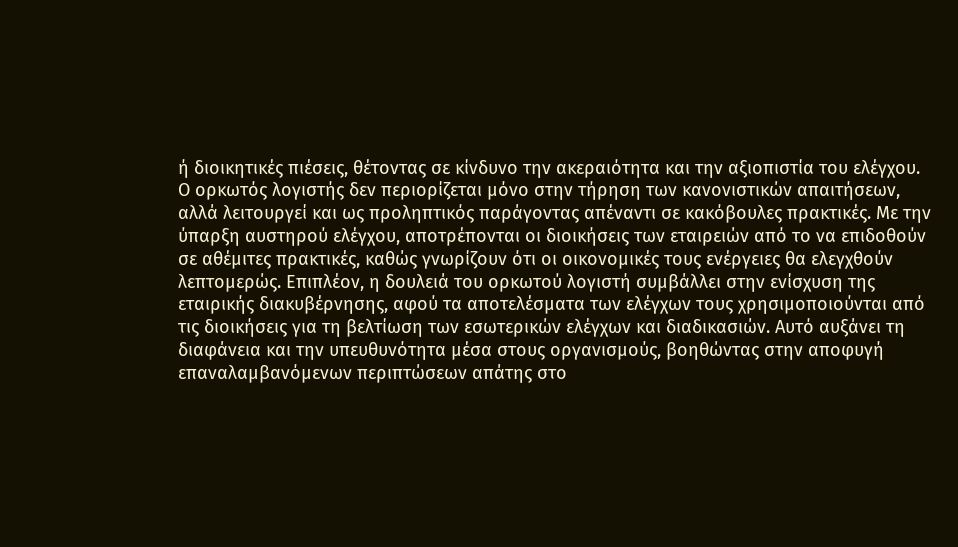ή διοικητικές πιέσεις, θέτοντας σε κίνδυνο την ακεραιότητα και την αξιοπιστία του ελέγχου. Ο ορκωτός λογιστής δεν περιορίζεται μόνο στην τήρηση των κανονιστικών απαιτήσεων, αλλά λειτουργεί και ως προληπτικός παράγοντας απέναντι σε κακόβουλες πρακτικές. Με την ύπαρξη αυστηρού ελέγχου, αποτρέπονται οι διοικήσεις των εταιρειών από το να επιδοθούν σε αθέμιτες πρακτικές, καθώς γνωρίζουν ότι οι οικονομικές τους ενέργειες θα ελεγχθούν λεπτομερώς. Επιπλέον, η δουλειά του ορκωτού λογιστή συμβάλλει στην ενίσχυση της εταιρικής διακυβέρνησης, αφού τα αποτελέσματα των ελέγχων τους χρησιμοποιούνται από τις διοικήσεις για τη βελτίωση των εσωτερικών ελέγχων και διαδικασιών. Αυτό αυξάνει τη διαφάνεια και την υπευθυνότητα μέσα στους οργανισμούς, βοηθώντας στην αποφυγή επαναλαμβανόμενων περιπτώσεων απάτης στο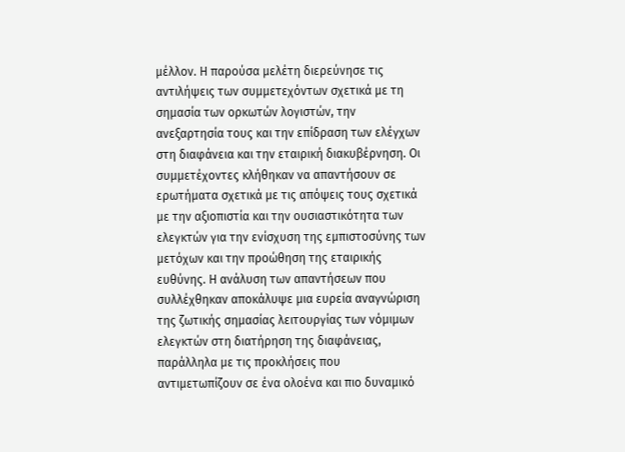μέλλον. Η παρούσα μελέτη διερεύνησε τις αντιλήψεις των συμμετεχόντων σχετικά με τη σημασία των ορκωτών λογιστών, την ανεξαρτησία τους και την επίδραση των ελέγχων στη διαφάνεια και την εταιρική διακυβέρνηση. Οι συμμετέχοντες κλήθηκαν να απαντήσουν σε ερωτήματα σχετικά με τις απόψεις τους σχετικά με την αξιοπιστία και την ουσιαστικότητα των ελεγκτών για την ενίσχυση της εμπιστοσύνης των μετόχων και την προώθηση της εταιρικής ευθύνης. Η ανάλυση των απαντήσεων που συλλέχθηκαν αποκάλυψε μια ευρεία αναγνώριση της ζωτικής σημασίας λειτουργίας των νόμιμων ελεγκτών στη διατήρηση της διαφάνειας, παράλληλα με τις προκλήσεις που αντιμετωπίζουν σε ένα ολοένα και πιο δυναμικό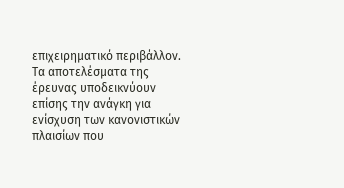επιχειρηματικό περιβάλλον. Τα αποτελέσματα της έρευνας υποδεικνύουν επίσης την ανάγκη για ενίσχυση των κανονιστικών πλαισίων που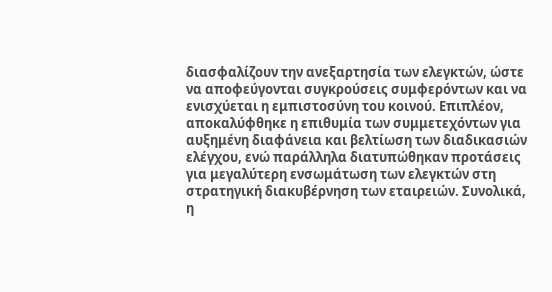διασφαλίζουν την ανεξαρτησία των ελεγκτών, ώστε να αποφεύγονται συγκρούσεις συμφερόντων και να ενισχύεται η εμπιστοσύνη του κοινού. Επιπλέον, αποκαλύφθηκε η επιθυμία των συμμετεχόντων για αυξημένη διαφάνεια και βελτίωση των διαδικασιών ελέγχου, ενώ παράλληλα διατυπώθηκαν προτάσεις για μεγαλύτερη ενσωμάτωση των ελεγκτών στη στρατηγική διακυβέρνηση των εταιρειών. Συνολικά, η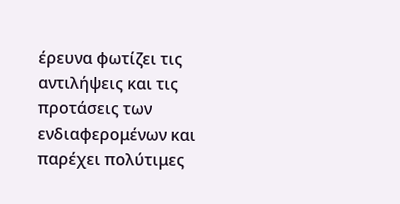έρευνα φωτίζει τις αντιλήψεις και τις προτάσεις των ενδιαφερομένων και παρέχει πολύτιμες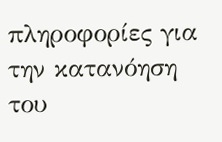πληροφορίες για την κατανόηση του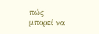πώς μπορεί να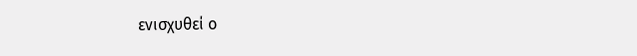ενισχυθεί ο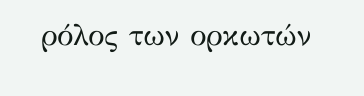ρόλος των ορκωτών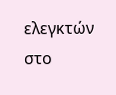ελεγκτών στο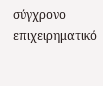σύγχρονο επιχειρηματικό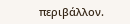περιβάλλον.